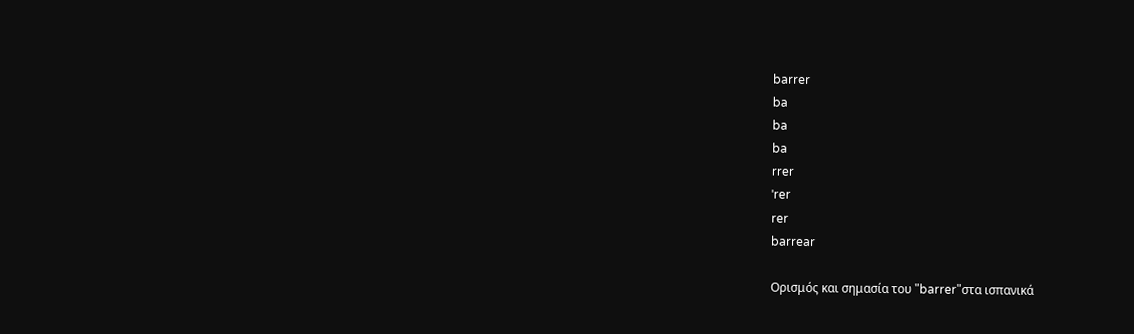barrer
ba
ba
ba
rrer
ˈrer
rer
barrear

Ορισμός και σημασία του "barrer"στα ισπανικά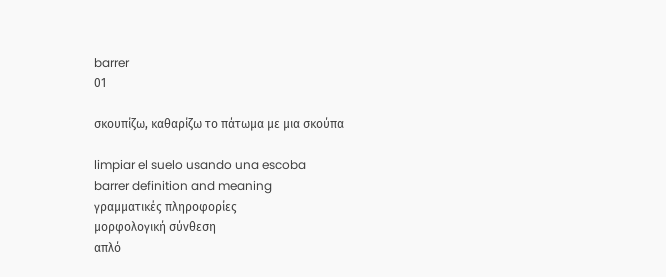barrer
01

σκουπίζω, καθαρίζω το πάτωμα με μια σκούπα

limpiar el suelo usando una escoba
barrer definition and meaning
γραμματικές πληροφορίες
μορφολογική σύνθεση
απλό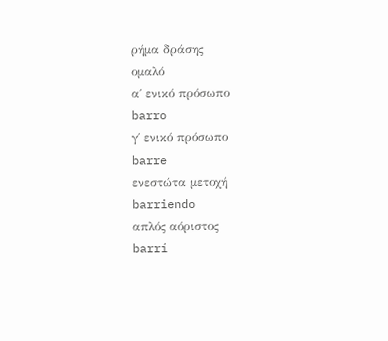ρήμα δράσης
ομαλό
α΄ ενικό πρόσωπο
barro
γ΄ ενικό πρόσωπο
barre
ενεστώτα μετοχή
barriendo
απλός αόριστος
barrí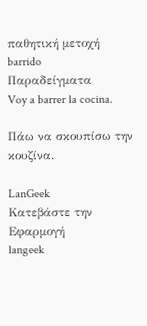παθητική μετοχή
barrido
Παραδείγματα
Voy a barrer la cocina.

Πάω να σκουπίσω την κουζίνα.

LanGeek
Κατεβάστε την Εφαρμογή
langeek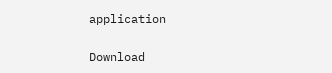application

Download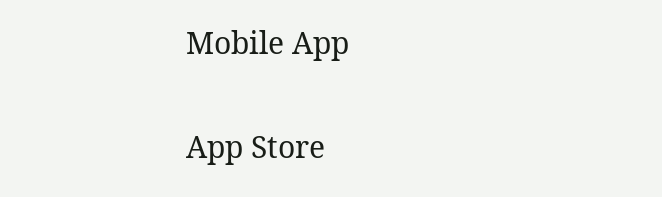Mobile App

App Store